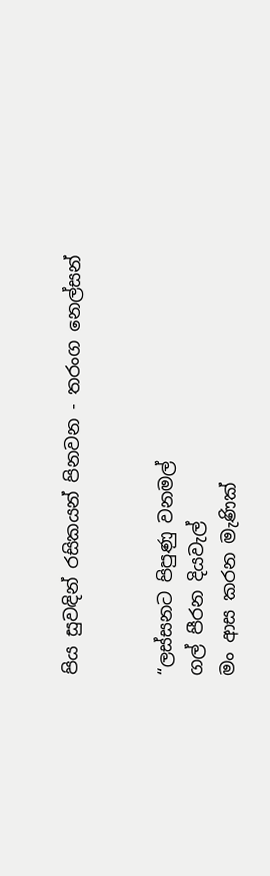පිය සුවඳින් රසිකයන් පිනවන - තරංග නෙල්සන්


“ලස්සනට පිපුණු වනමල්
ගල් පීරන දියවැල්
මං ආස කරන මැණික්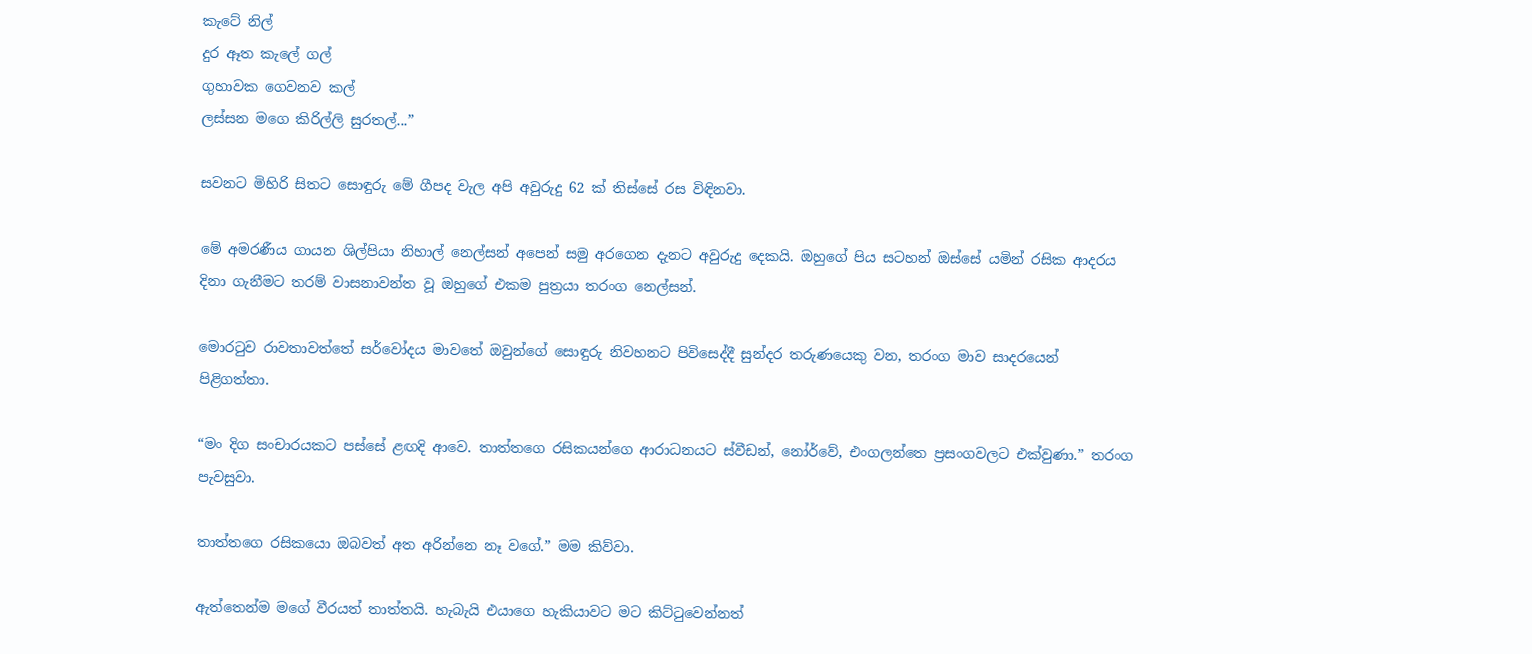කැටේ නිල්
දුර ඈත කැලේ ගල්
ගුහාවක ගෙවනව කල්
ලස්සන මගෙ කිරිල්ලි සුරතල්...”

සවනට මිහිරි සිතට සොඳුරු මේ ගීපද වැල අපි අවුරුදු 62 ක් තිස්සේ රස විඳිනවා.

මේ අමරණීය ගායන ශිල්පියා නිහාල් නෙල්සන් අපෙන් සමු අරගෙන දැනට අවුරුදු දෙකයි. ඔහුගේ පිය සටහන් ඔස්සේ යමින් රසික ආදරය දිනා ගැනීමට තරම් වාසනාවන්ත වූ ඔහුගේ එකම පුත්‍රයා තරංග නෙල්සන්.

මොරටුව රාවතාවත්තේ සර්වෝදය මාවතේ ඔවුන්ගේ සොඳුරු නිවහනට පිවිසෙද්දී සුන්දර තරුණයෙකු වන, තරංග මාව සාදරයෙන් පිළිගත්තා.

“මං දිග සංචාරයකට පස්සේ ළඟදි ආවෙ. තාත්තගෙ රසිකයන්ගෙ ආරාධනයට ස්වීඩන්, නෝර්වේ, එංගලන්තෙ ප්‍රසංගවලට එක්වුණා.” තරංග පැවසුවා.

තාත්තගෙ රසිකයො ඔබවත් අත අරින්නෙ නෑ වගේ.” මම කිව්වා.

ඇත්තෙන්ම මගේ වීරයත් තාත්තයි. හැබැයි එයාගෙ හැකියාවට මට කිට්ටුවෙන්නත්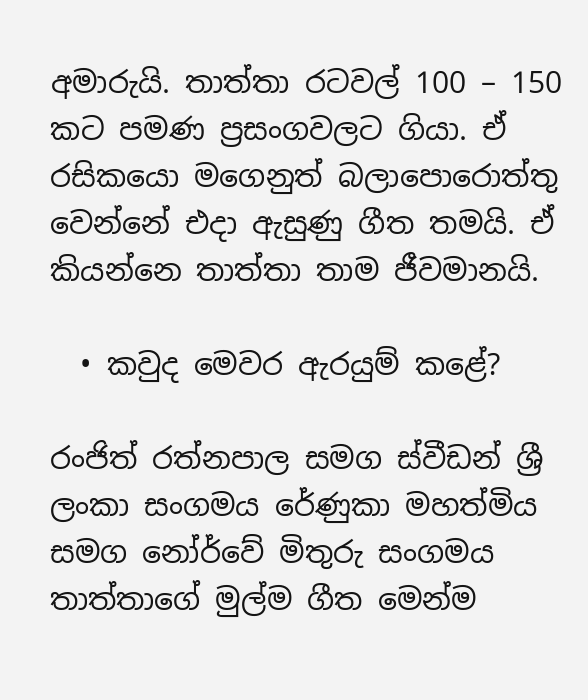අමාරුයි. තාත්තා රටවල් 100 – 150 කට පමණ ප්‍රසංගවලට ගියා. ඒ රසිකයො මගෙනුත් බලාපොරොත්තු වෙන්නේ එදා ඇසුණු ගීත තමයි. ඒ කියන්නෙ තාත්තා තාම ජීවමානයි.

  • කවුද මෙවර ඇරයුම් කළේ?

රංජිත් රත්නපාල සමග ස්වීඩන් ශ්‍රී ලංකා සංගමය රේණුකා මහත්මිය සමග නෝර්වේ මිතුරු සංගමය තාත්තාගේ මුල්ම ගීත මෙන්ම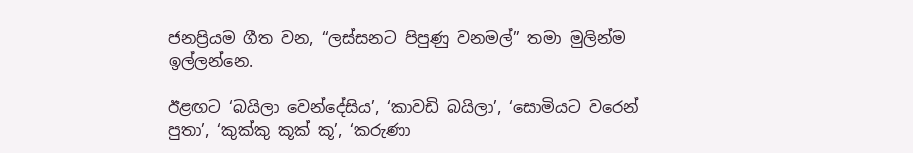ජනප්‍රියම ගීත වන, “ලස්සනට පිපුණු වනමල්” තමා මුලින්ම ඉල්ලන්නෙ.

ඊළඟට ‘බයිලා වෙන්දේසිය’, ‘කාවඩි බයිලා’, ‘සොමියට වරෙන් පුතා’, ‘කුක්කු කූක් කූ’, ‘කරුණා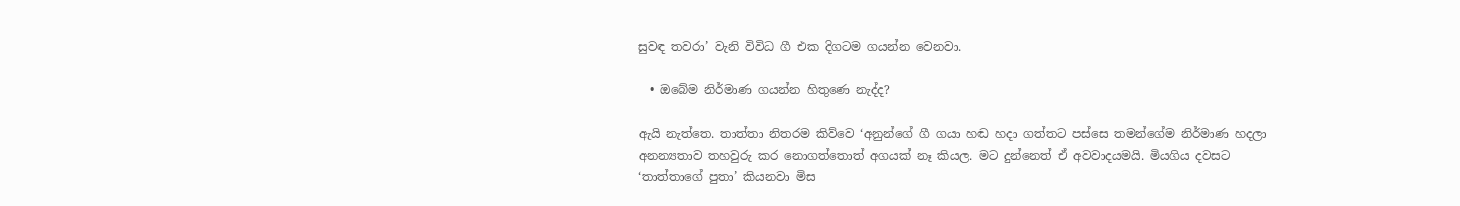සුවඳ තවරා’ වැනි විවිධ ගී එක දිගටම ගයන්න වෙනවා.

  • ඔබේම නිර්මාණ ගයන්න හිතුණෙ නැද්ද?

ඇයි නැත්තෙ. තාත්තා නිතරම කිව්වෙ ‘අනුන්ගේ ගී ගයා හඬ හදා ගත්තට පස්සෙ තමන්ගේම නිර්මාණ හදලා අනන්‍යතාව තහවුරු කර නොගත්තොත් අගයක් නෑ කියල. මට දුන්නෙත් ඒ අවවාදයමයි. මියගිය දවසට ‘තාත්තාගේ පුතා’ කියනවා මිස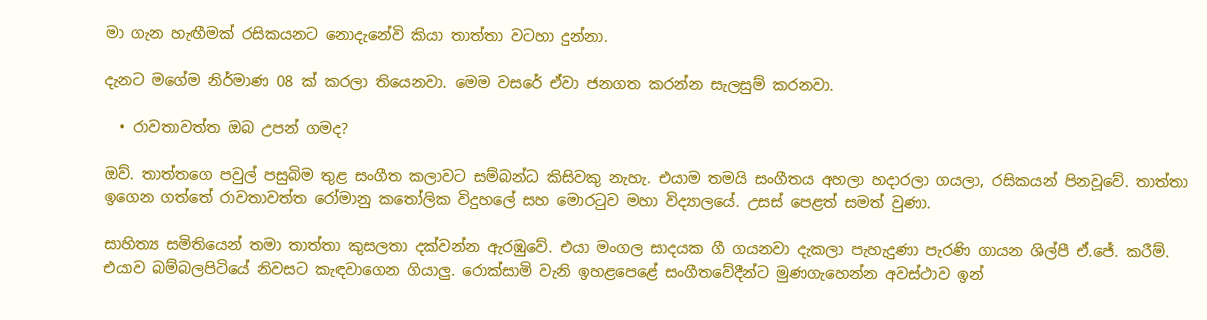මා ගැන හැඟීමක් රසිකයනට නොදැනේවි කියා තාත්තා වටහා දුන්නා.

දැනට මගේම නිර්මාණ 08 ක් කරලා තියෙනවා. මෙම වසරේ ඒවා ජනගත කරන්න සැලසුම් කරනවා.

  • රාවතාවත්ත ඔබ උපන් ගමද?

ඔව්. තාත්තගෙ පවුල් පසුබිම තුළ සංගීත කලාවට සම්බන්ධ කිසිවකු නැහැ. එයාම තමයි සංගීතය අහලා හදාරලා ගයලා, රසිකයන් පිනවූවේ. තාත්තා ඉගෙන ගත්තේ රාවතාවත්ත රෝමානු කතෝලික විදුහලේ සහ මොරටුව මහා විද්‍යාලයේ. උසස් පෙළත් සමත් වුණා.

සාහිත්‍ය සමිතියෙන් තමා තාත්තා කුසලතා දක්වන්න ඇරඹුවේ. එයා මංගල සාදයක ගී ගයනවා දැකලා පැහැදුණා පැරණි ගායන ශිල්පී ඒ.ජේ. කරීම්. එයාව බම්බලපිටියේ නිවසට කැඳවාගෙන ගියාලු. රොක්සාමි වැනි ඉහළපෙළේ සංගීතවේදීන්ට මුණගැහෙන්න අවස්ථාව ඉන්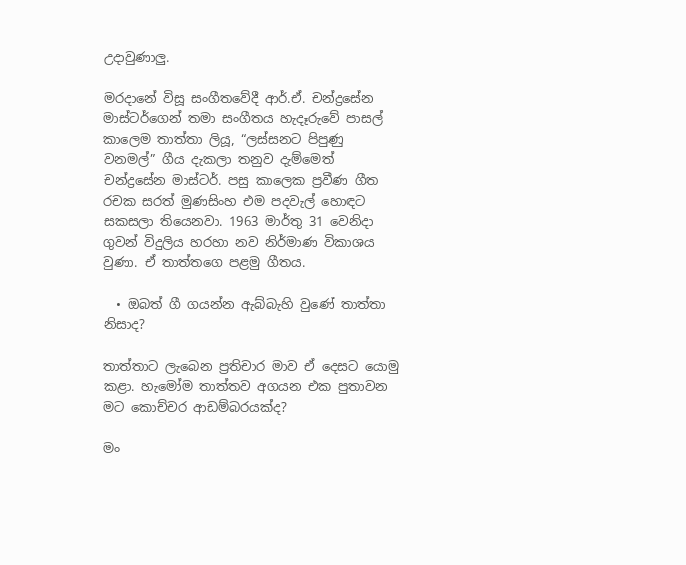උදාවුණාලු.

මරදානේ විසූ සංගීතවේදී ආර්.ඒ. චන්ද්‍රසේන මාස්ටර්ගෙන් තමා සංගීතය හැදෑරුවේ පාසල් කාලෙම තාත්තා ලියූ, “ලස්සනට පිපුණු වනමල්” ගීය දැකලා තනුව දැම්මෙත් චන්ද්‍රසේන මාස්ටර්. පසු කාලෙක ප්‍රවීණ ගීත රචක සරත් මුණසිංහ එම පදවැල් හොඳට සකසලා තියෙනවා. 1963 මාර්තු 31 වෙනිදා ගුවන් විදුලිය හරහා නව නිර්මාණ විකාශය වුණා. ඒ තාත්තගෙ පළමු ගීතය.

  • ඔබත් ගී ගයන්න ඇබ්බැහි වුණේ තාත්තා නිසාද?

තාත්තාට ලැබෙන ප්‍රතිචාර මාව ඒ දෙසට යොමු කළා. හැමෝම තාත්තව අගයන එක පුතාවන මට කොච්චර ආඩම්බරයක්ද?

මං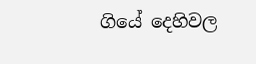ගියේ දෙහිවල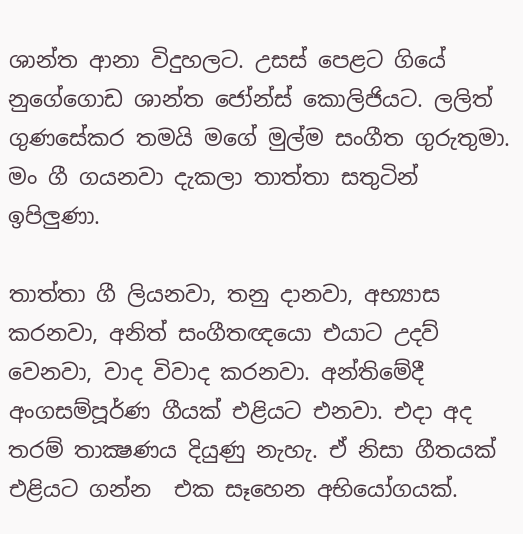ශාන්ත ආනා විදුහලට. උසස් පෙළට ගියේ නුගේගොඩ ශාන්ත ජෝන්ස් කොලිජියට. ලලිත් ගුණසේකර තමයි මගේ මුල්ම සංගීත ගුරුතුමා. මං ගී ගයනවා දැකලා තාත්තා සතුටින් ඉපිලුණා.

තාත්තා ගී ලියනවා, තනු දානවා, අභ්‍යාස කරනවා, අනිත් සංගීතඥයො එයාට උදව් වෙනවා, වාද විවාද කරනවා. අන්තිමේදී අංගසම්පූර්ණ ගීයක් එළියට එනවා. එදා අද තරම් තාක්‍ෂණය දියුණු නැහැ. ඒ නිසා ගීතයක් එළියට ගන්න  එක සෑහෙන අභියෝගයක්.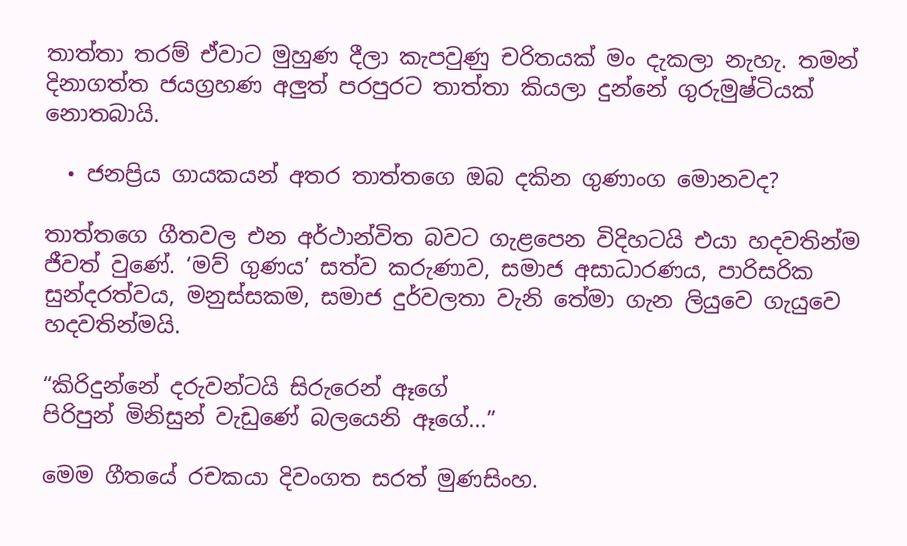තාත්තා තරම් ඒවාට මුහුණ දීලා කැපවුණු චරිතයක් මං දැකලා නැහැ. තමන් දිනාගත්ත ජයග්‍රහණ අලුත් පරපුරට තාත්තා කියලා දුන්නේ ගුරුමුෂ්ටියක් නොතබායි.

  • ජනප්‍රිය ගායකයන් අතර තාත්තගෙ ඔබ දකින ගුණාංග මොනවද?

තාත්තගෙ ගීතවල එන අර්ථාන්විත බවට ගැළපෙන විදිහටයි එයා හදවතින්ම ජීවත් වුණේ. ‘මව් ගුණය’ සත්ව කරුණාව, සමාජ අසාධාරණය, පාරිසරික සුන්දරත්වය, මනුස්සකම, සමාජ දුර්වලතා වැනි තේමා ගැන ලියුවෙ ගැයුවෙ හදවතින්මයි.

“කිරිදුන්නේ දරුවන්ටයි සිරුරෙන් ඈගේ
පිරිපුන් මිනිසුන් වැඩුණේ බලයෙනි ඈගේ...”

මෙම ගීතයේ රචකයා දිවංගත සරත් මුණසිංහ.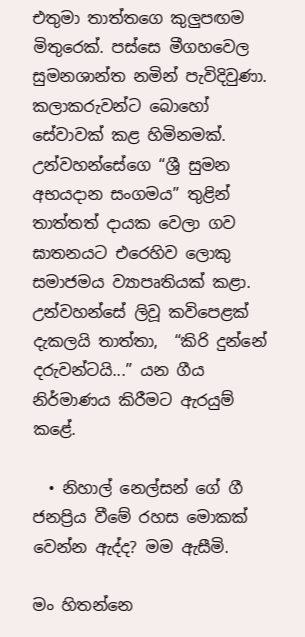එතුමා තාත්තගෙ කුලුපඟම මිතුරෙක්. පස්සෙ මීගහවෙල සුමනශාන්ත නමින් පැවිදිවුණා. කලාකරුවන්ට බොහෝ සේවාවක් කළ හිමිනමක්. උන්වහන්සේගෙ “ශ්‍රී සුමන අභයදාන සංගමය” තුළින් තාත්තත් දායක වෙලා ගව ඝාතනයට එරෙහිව ලොකු සමාජමය ව්‍යාපෘතියක් කළා. උන්වහන්සේ ලිවූ කවිපෙළක් දැකලයි තාත්තා,  “කිරි දුන්නේ දරුවන්ටයි...” යන ගීය නිර්මාණය කිරීමට ඇරයුම් කළේ.

  • නිහාල් නෙල්සන් ගේ ගී ජනප්‍රිය වීමේ රහස මොකක් වෙන්න ඇද්ද? මම ඇසීමි.

මං හිතන්නෙ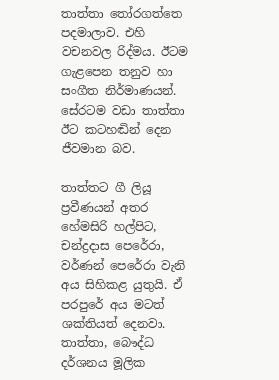තාත්තා තෝරගත්තෙ පදමාලාව. එහි වචනවල රිද්මය. ඊටම ගැළපෙන තනුව හා සංගීත නිර්මාණයන්. සේරටම වඩා තාත්තා ඊට කටහඬින් දෙන ජීවමාන බව.

තාත්තට ගී ලියූ ප්‍රවීණයන් අතර හේමසිරි හල්පිට, චන්ද්‍රදාස පෙරේරා, වර්ණන් පෙරේරා වැනි අය සිහිකළ යුතුයි. ඒ පරපුරේ අය මටත් ශක්තියත් දෙනවා. තාත්තා, බෞද්ධ දර්ශනය මූලික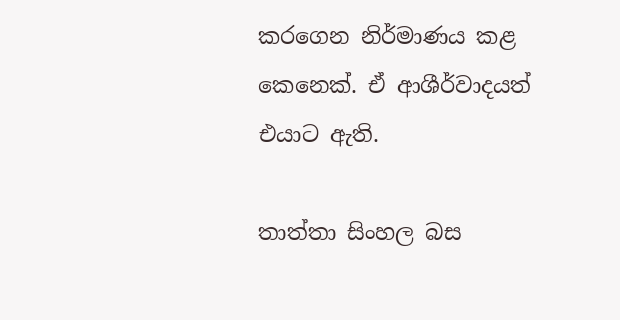කරගෙන නිර්මාණය කළ කෙනෙක්. ඒ ආශීර්වාදයත් එයාට ඇති.

තාත්තා සිංහල බස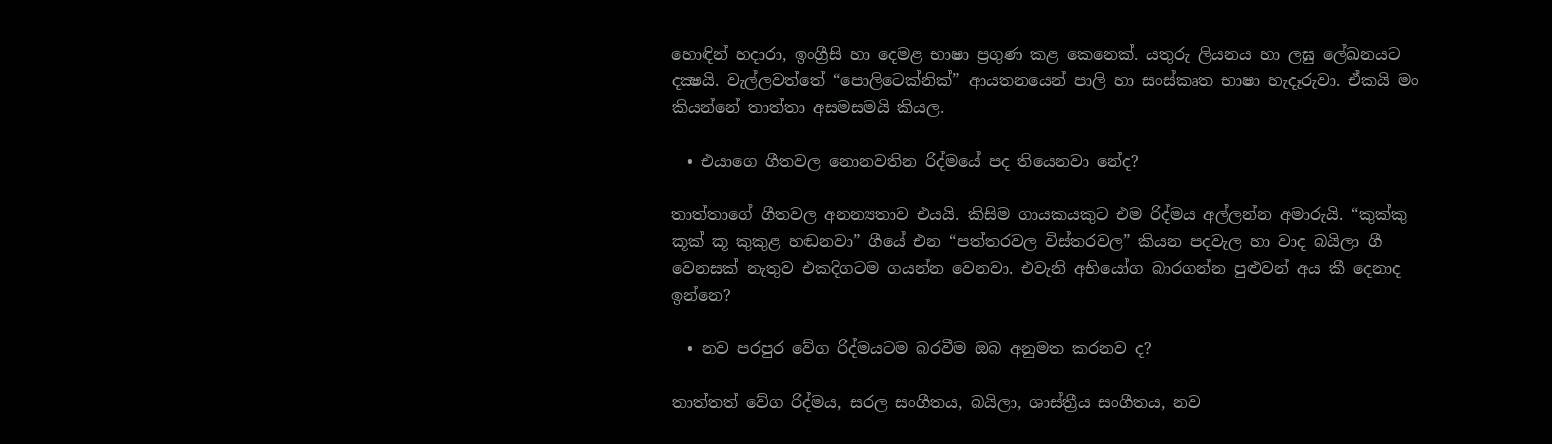හොඳින් හදාරා, ඉංග්‍රීසි හා දෙමළ භාෂා ප්‍රගුණ කළ කෙනෙක්. යතුරු ලියනය හා ලඝු ලේඛනයට දක්‍ෂයි. වැල්ලවත්තේ “පොලිටෙක්නික්” ආයතනයෙන් පාලි හා සංස්කෘත භාෂා හැදෑරුවා. ඒකයි මං කියන්නේ තාත්තා අසමසමයි කියල.

  • එයාගෙ ගීතවල නොනවතින රිද්මයේ පද තියෙනවා නේද?

තාත්තාගේ ගීතවල අනන්‍යතාව එයයි. කිසිම ගායකයකුට එම රිද්මය අල්ලන්න අමාරුයි. “කුක්කු කූක් කූ කුකුළ හඬනවා” ගීයේ එන “පත්තරවල විස්තරවල” කියන පදවැල හා වාද බයිලා ගී වෙනසක් නැතුව එකදිගටම ගයන්න වෙනවා. එවැනි අභියෝග බාරගන්න පුළුවන් අය කී දෙනාද ඉන්නෙ?

  • නව පරපුර වේග රිද්මයටම බරවීම ඔබ අනුමත කරනව ද?

තාත්තත් වේග රිද්මය, සරල සංගීතය, බයිලා, ශාස්ත්‍රීය සංගීතය, නව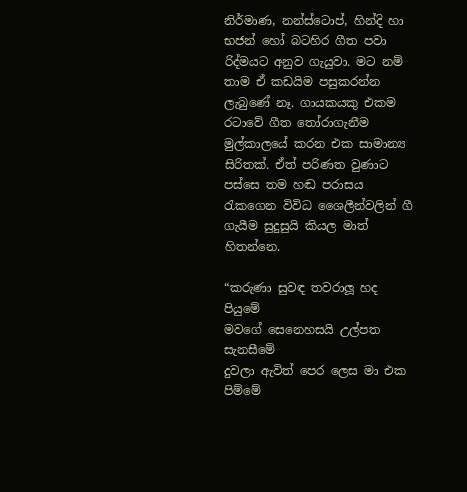නිර්මාණ, නන්ස්ටොප්, හින්දි හා භජන් හෝ බටහිර ගීත පවා රිද්මයට අනුව ගැයුවා. මට නම් තාම ඒ කඩයිම පසුකරන්න ලැබුණේ නෑ. ගායකයකු එකම රටාවේ ගීත තෝරාගැනීම මුල්කාලයේ කරන එක සාමාන්‍ය සිරිතක්. ඒත් පරිණත වුණාට පස්සෙ තම හඬ පරාසය රැකගෙන විවිධ ශෛලීන්වලින් ගී ගැයීම සුදුසුයි කියල මාත් හිතන්නෙ.

“කරුණා සුවඳ තවරාලූ හද පියුමේ
මවගේ සෙනෙහසයි උල්පත සැනසීමේ
දුවලා ඇවිත් පෙර ලෙස මා එක පිම්මේ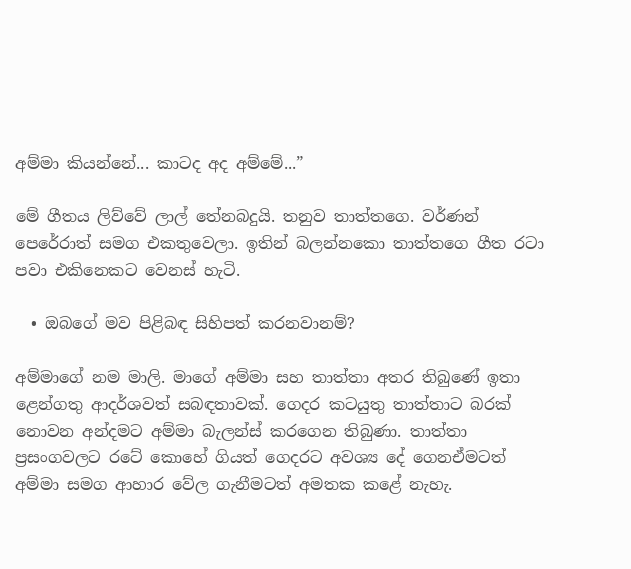අම්මා කියන්නේ... කාටද අද අම්මේ...”

මේ ගීතය ලිව්වේ ලාල් තේනබදුයි. තනුව තාත්තගෙ. වර්ණන් පෙරේරාත් සමග එකතුවෙලා. ඉතින් බලන්නකො තාත්තගෙ ගීත රටා පවා එකිනෙකට වෙනස් හැටි.

  • ඔබගේ මව පිළිබඳ සිහිපත් කරනවානම්?

අම්මාගේ නම මාලි. මාගේ අම්මා සහ තාත්තා අතර තිබුණේ ඉතා ළෙන්ගතු ආදර්ශවත් සබඳතාවක්. ගෙදර කටයුතු තාත්තාට බරක් නොවන අන්දමට අම්මා බැලන්ස් කරගෙන තිබුණා. තාත්තා ප්‍රසංගවලට රටේ කොහේ ගියත් ගෙදරට අවශ්‍ය දේ ගෙනඒමටත් අම්මා සමග ආහාර වේල ගැනීමටත් අමතක කළේ නැහැ.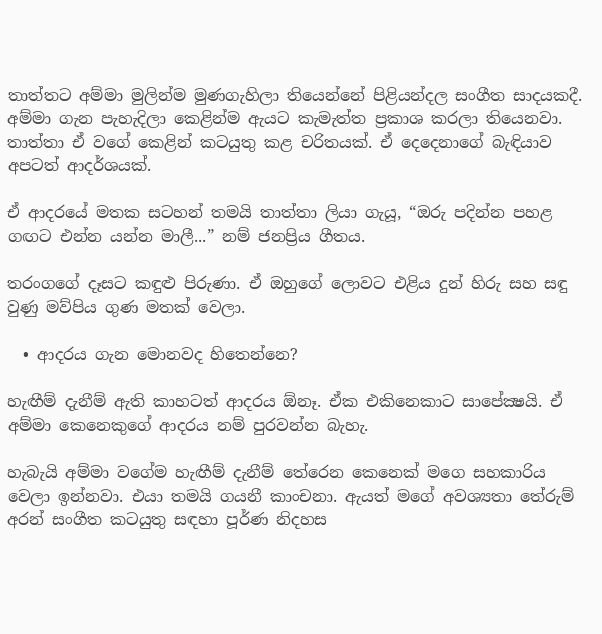තාත්තට අම්මා මුලින්ම මුණගැහිලා තියෙන්නේ පිළියන්දල සංගීත සාදයකදී. අම්මා ගැන පැහැදිලා කෙළින්ම ඇයට කැමැත්ත ප්‍රකාශ කරලා තියෙනවා. තාත්තා ඒ වගේ කෙළින් කටයුතු කළ චරිතයක්. ඒ දෙදෙනාගේ බැඳියාව අපටත් ආදර්ශයක්.

ඒ ආදරයේ මතක සටහන් තමයි තාත්තා ලියා ගැයූ, “ඔරු පදින්න පහළ ගඟට එන්න යන්න මාලී...” නම් ජනප්‍රිය ගීතය.

තරංගගේ දෑසට කඳුළු පිරුණා. ඒ ඔහුගේ ලොවට එළිය දුන් හිරු සහ සඳු වුණු මව්පිය ගුණ මතක් වෙලා.

  • ආදරය ගැන මොනවද හිතෙන්නෙ?

හැඟීම් දැනීම් ඇති කාහටත් ආදරය ඕනෑ. ඒක එකිනෙකාට සාපේක්‍ෂයි. ඒ අම්මා කෙනෙකුගේ ආදරය නම් පුරවන්න බැහැ.

හැබැයි අම්මා වගේම හැඟීම් දැනීම් තේරෙන කෙනෙක් මගෙ සහකාරිය වෙලා ඉන්නවා. එයා තමයි ගයනී කාංචනා. ඇයත් මගේ අවශ්‍යතා තේරුම් අරන් සංගීත කටයුතු සඳහා පූර්ණ නිදහස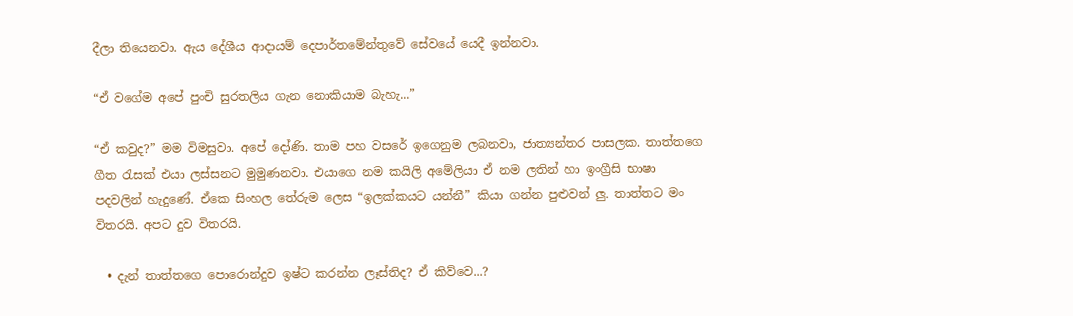දීලා තියෙනවා. ඇය දේශීය ආදායම් දෙපාර්තමේන්තුවේ සේවයේ යෙදී ඉන්නවා.

“ඒ වගේම අපේ පුංචි සුරතලිය ගැන නොකියාම බැහැ...”

“ඒ කවුද?” මම විමසුවා. අපේ දෝණි. තාම පහ වසරේ ඉගෙනුම ලබනවා, ජාත්‍යන්තර පාසලක. තාත්තගෙ ගීත රැසක් එයා ලස්සනට මුමුණනවා. එයාගෙ නම කයිලි අමේලියා ඒ නම ලතින් හා ඉංග්‍රීසි භාෂා පදවලින් හැදුණේ. ඒකෙ සිංහල තේරුම ලෙස “ඉලක්කයට යන්නී” කියා ගන්න පුළුවන් ලු. තාත්තට මං විතරයි. අපට දුව විතරයි.

  • දැන් තාත්තගෙ පොරොන්දුව ඉෂ්ට කරන්න ලෑස්තිද? ඒ කිව්වෙ...?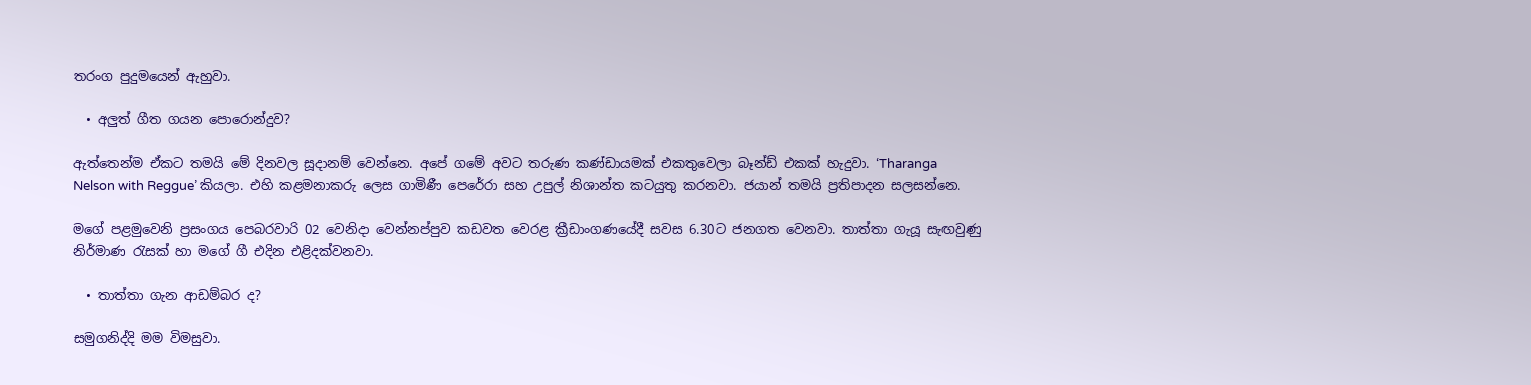තරංග පුදුමයෙන් ඇහුවා.

  • අලුත් ගීත ගයන පොරොන්දුව?

ඇත්තෙන්ම ඒකට තමයි මේ දිනවල සූදානම් වෙන්නෙ. අපේ ගමේ අවට තරුණ කණ්ඩායමක් එකතුවෙලා බෑන්ඩ් එකක් හැදුවා. ‘Tharanga Nelson with Reggue’ කියලා. එහි කළමනාකරු ලෙස ගාමිණී පෙරේරා සහ උපුල් නිශාන්ත කටයුතු කරනවා. ජයාන් තමයි ප්‍රතිපාදන සලසන්නෙ.

මගේ පළමුවෙනි ප්‍රසංගය පෙබරවාරි 02 වෙනිදා වෙන්නප්පුව කඩවත වෙරළ ක්‍රීඩාංගණයේදී සවස 6.30ට ජනගත වෙනවා. තාත්තා ගැයූ සැඟවුණු නිර්මාණ රැසක් හා මගේ ගී එදින එළිදක්වනවා.

  • තාත්තා ගැන ආඩම්බර ද?

සමුගනිද්දි මම විමසුවා.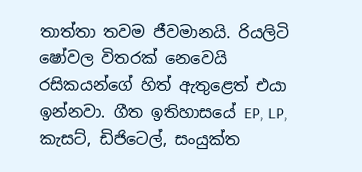තාත්තා තවම ජීවමානයි. රියලිටි ෂෝවල විතරක් නෙවෙයි රසිකයන්ගේ හිත් ඇතුළෙත් එයා ඉන්නවා. ගීත ඉතිහාසයේ EP, LP, කැසට්, ඩිජිටෙල්, සංයුක්ත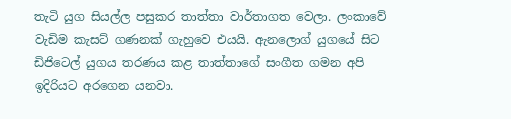තැටි යුග සියල්ල පසුකර තාත්තා වාර්තාගත වෙලා. ලංකාවේ වැඩිම කැසට් ගණනක් ගැහුවෙ එයයි. ඇනලොග් යුගයේ සිට ඩිජිටෙල් යුගය තරණය කළ තාත්තාගේ සංගීත ගමන අපි ඉදිරියට අරගෙන යනවා.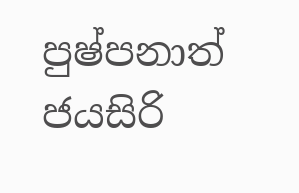පුෂ්පනාත් ජයසිරි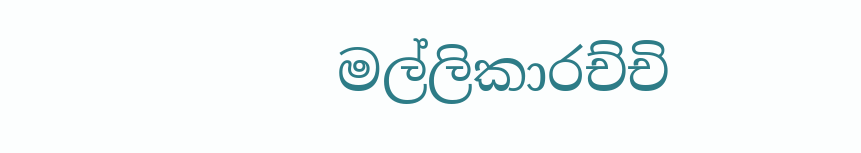මල්ලිකාරච්චි